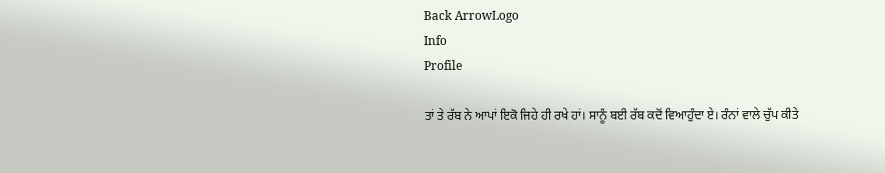Back ArrowLogo
Info
Profile

ਤਾਂ ਤੇ ਰੱਬ ਨੇ ਆਪਾਂ ਇਕੋ ਜਿਹੇ ਹੀ ਰਖੇ ਹਾਂ। ਸਾਨੂੰ ਬਈ ਰੱਬ ਕਦੋਂ ਵਿਆਹੁੰਦਾ ਏ। ਰੰਨਾਂ ਵਾਲੇ ਚੁੱਪ ਕੀਤੇ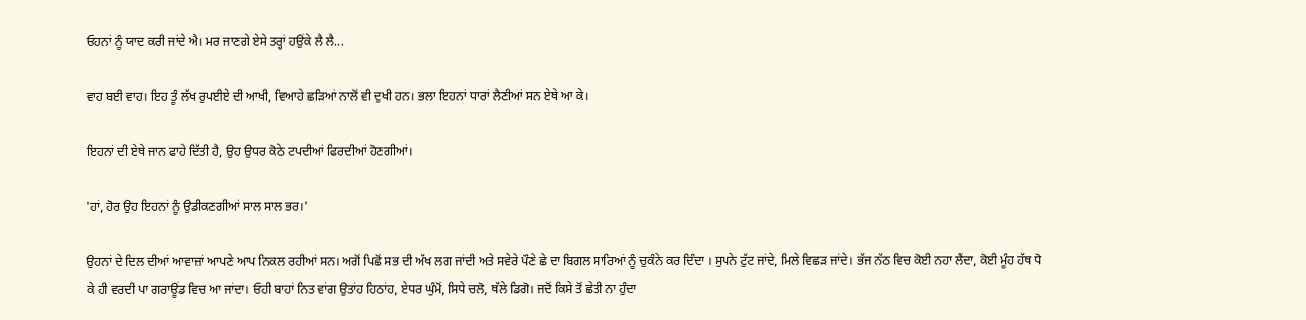ਓਹਨਾਂ ਨੂੰ ਯਾਦ ਕਰੀ ਜਾਂਦੇ ਐ। ਮਰ ਜਾਣਗੇ ਏਸੇ ਤਰ੍ਹਾਂ ਹਉਂਕੇ ਲੈ ਲੈ...

ਵਾਹ ਬਈ ਵਾਹ। ਇਹ ਤੂੰ ਲੱਖ ਰੁਪਈਏ ਦੀ ਆਖੀ, ਵਿਆਹੇ ਛੜਿਆਂ ਨਾਲੋਂ ਵੀ ਦੁਖੀ ਹਨ। ਭਲਾ ਇਹਨਾਂ ਧਾਰਾਂ ਲੈਣੀਆਂ ਸਨ ਏਥੇ ਆ ਕੇ।

ਇਹਨਾਂ ਦੀ ਏਥੇ ਜਾਨ ਫਾਹੇ ਦਿੱਤੀ ਹੈ, ਉਹ ਉਧਰ ਕੋਠੇ ਟਪਦੀਆਂ ਫਿਰਦੀਆਂ ਹੋਣਗੀਆਂ।

'ਹਾਂ, ਹੋਰ ਉਹ ਇਹਨਾਂ ਨੂੰ ਉਡੀਕਣਗੀਆਂ ਸਾਲ ਸਾਲ ਭਰ।'

ਉਹਨਾਂ ਦੇ ਦਿਲ ਦੀਆਂ ਆਵਾਜ਼ਾਂ ਆਪਣੇ ਆਪ ਨਿਕਲ ਰਹੀਆਂ ਸਨ। ਅਗੋਂ ਪਿਛੋਂ ਸਭ ਦੀ ਅੱਖ ਲਗ ਜਾਂਦੀ ਅਤੇ ਸਵੇਰੇ ਪੌਣੇ ਛੇ ਦਾ ਬਿਗਲ ਸਾਰਿਆਂ ਨੂੰ ਚੁਕੰਨੇ ਕਰ ਦਿੰਦਾ । ਸੁਪਨੇ ਟੁੱਟ ਜਾਂਦੇ, ਮਿਲੇ ਵਿਛੜ ਜਾਂਦੇ। ਭੱਜ ਨੱਠ ਵਿਚ ਕੋਈ ਨਹਾ ਲੈਂਦਾ, ਕੋਈ ਮੂੰਹ ਹੱਥ ਧੋ ਕੇ ਹੀ ਵਰਦੀ ਪਾ ਗਰਾਊਂਡ ਵਿਚ ਆ ਜਾਂਦਾ। ਓਹੀ ਬਾਹਾਂ ਨਿਤ ਵਾਂਗ ਉਤਾਂਹ ਹਿਠਾਂਹ, ਏਧਰ ਘੁੰਮੋਂ, ਸਿਧੇ ਚਲੋ, ਥੱਲੇ ਡਿਗੋ। ਜਦੋਂ ਕਿਸੇ ਤੋਂ ਛੇਤੀ ਨਾ ਹੁੰਦਾ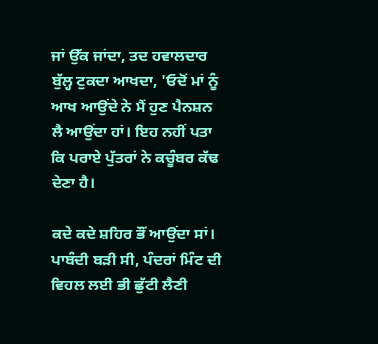ਜਾਂ ਉੱਕ ਜਾਂਦਾ, ਤਦ ਹਵਾਲਦਾਰ ਬੁੱਲ੍ਹ ਟੁਕਦਾ ਆਖਦਾ, 'ਓਦੋਂ ਮਾਂ ਨੂੰ ਆਖ ਆਉਂਦੇ ਨੇ ਮੈਂ ਹੁਣ ਪੈਨਸ਼ਨ ਲੈ ਆਉਂਦਾ ਹਾਂ। ਇਹ ਨਹੀਂ ਪਤਾ ਕਿ ਪਰਾਏ ਪੁੱਤਰਾਂ ਨੇ ਕਚੂੰਬਰ ਕੱਢ ਦੇਣਾ ਹੈ।

ਕਦੇ ਕਦੇ ਸ਼ਹਿਰ ਭੌਂ ਆਉਂਦਾ ਸਾਂ। ਪਾਬੰਦੀ ਬੜੀ ਸੀ, ਪੰਦਰਾਂ ਮਿੰਟ ਦੀ ਵਿਹਲ ਲਈ ਭੀ ਛੁੱਟੀ ਲੈਣੀ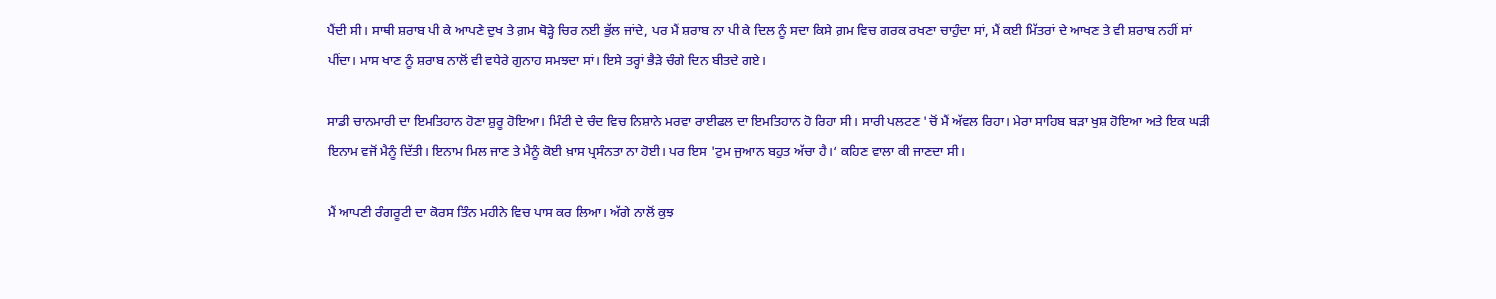ਪੈਂਦੀ ਸੀ। ਸਾਥੀ ਸ਼ਰਾਬ ਪੀ ਕੇ ਆਪਣੇ ਦੁਖ ਤੇ ਗ਼ਮ ਥੋੜ੍ਹੇ ਚਿਰ ਨਈ ਭੁੱਲ ਜਾਂਦੇ, ਪਰ ਮੈਂ ਸ਼ਰਾਬ ਨਾ ਪੀ ਕੇ ਦਿਲ ਨੂੰ ਸਦਾ ਕਿਸੇ ਗ਼ਮ ਵਿਚ ਗਰਕ ਰਖਣਾ ਚਾਹੁੰਦਾ ਸਾਂ, ਮੈਂ ਕਈ ਮਿੱਤਰਾਂ ਦੇ ਆਖਣ ਤੇ ਵੀ ਸ਼ਰਾਬ ਨਹੀਂ ਸਾਂ ਪੀਂਦਾ। ਮਾਸ ਖਾਣ ਨੂੰ ਸ਼ਰਾਬ ਨਾਲੋਂ ਵੀ ਵਧੇਰੇ ਗੁਨਾਹ ਸਮਝਦਾ ਸਾਂ। ਇਸੇ ਤਰ੍ਹਾਂ ਭੈੜੇ ਚੰਗੇ ਦਿਨ ਬੀਤਦੇ ਗਏ।

ਸਾਡੀ ਚਾਨਮਾਰੀ ਦਾ ਇਮਤਿਹਾਨ ਹੋਣਾ ਸ਼ੁਰੂ ਹੋਇਆ। ਮਿੰਟੀ ਦੇ ਚੰਦ ਵਿਚ ਨਿਸ਼ਾਨੇ ਮਰਵਾ ਰਾਈਫਲ ਦਾ ਇਮਤਿਹਾਨ ਹੋ ਰਿਹਾ ਸੀ। ਸਾਰੀ ਪਲਟਣ 'ਚੋਂ ਮੈਂ ਅੱਵਲ ਰਿਹਾ। ਮੇਰਾ ਸਾਹਿਬ ਬੜਾ ਖੁਸ਼ ਹੋਇਆ ਅਤੇ ਇਕ ਘੜੀ ਇਨਾਮ ਵਜੋਂ ਮੈਨੂੰ ਦਿੱਤੀ। ਇਨਾਮ ਮਿਲ ਜਾਣ ਤੇ ਮੈਨੂੰ ਕੋਈ ਖ਼ਾਸ ਪ੍ਰਸੰਨਤਾ ਨਾ ਹੋਈ। ਪਰ ਇਸ 'ਟੁਮ ਜੁਆਨ ਬਹੁਤ ਅੱਚਾ ਹੈ।‘ ਕਹਿਣ ਵਾਲਾ ਕੀ ਜਾਣਦਾ ਸੀ।

ਮੈਂ ਆਪਣੀ ਰੰਗਰੂਟੀ ਦਾ ਕੋਰਸ ਤਿੰਨ ਮਹੀਨੇ ਵਿਚ ਪਾਸ ਕਰ ਲਿਆ। ਅੱਗੇ ਨਾਲੋਂ ਕੁਝ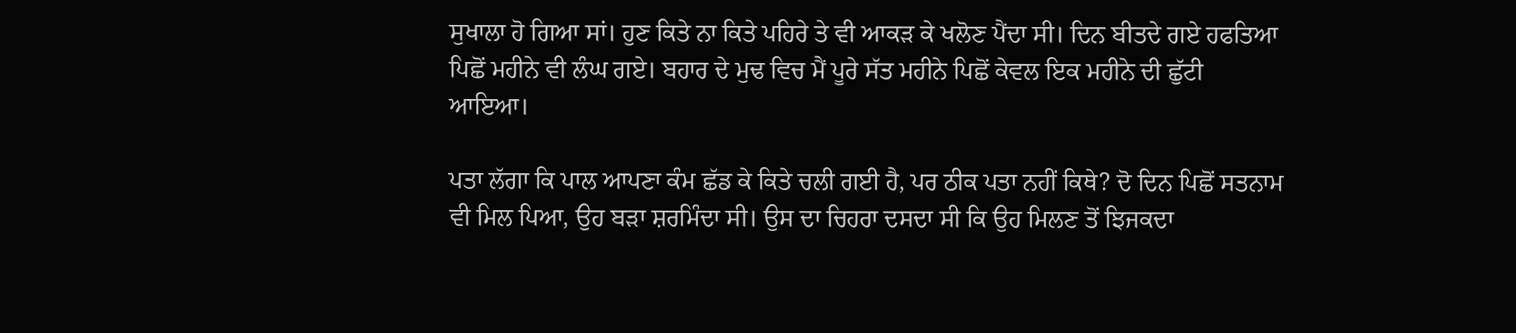ਸੁਖਾਲਾ ਹੋ ਗਿਆ ਸਾਂ। ਹੁਣ ਕਿਤੇ ਨਾ ਕਿਤੇ ਪਹਿਰੇ ਤੇ ਵੀ ਆਕੜ ਕੇ ਖਲੋਣ ਪੈਂਦਾ ਸੀ। ਦਿਨ ਬੀਤਦੇ ਗਏ ਹਫਤਿਆ ਪਿਛੋਂ ਮਹੀਨੇ ਵੀ ਲੰਘ ਗਏ। ਬਹਾਰ ਦੇ ਮੁਢ ਵਿਚ ਮੈਂ ਪੂਰੇ ਸੱਤ ਮਹੀਨੇ ਪਿਛੋਂ ਕੇਵਲ ਇਕ ਮਹੀਨੇ ਦੀ ਛੁੱਟੀ ਆਇਆ।

ਪਤਾ ਲੱਗਾ ਕਿ ਪਾਲ ਆਪਣਾ ਕੰਮ ਛੱਡ ਕੇ ਕਿਤੇ ਚਲੀ ਗਈ ਹੈ, ਪਰ ਠੀਕ ਪਤਾ ਨਹੀਂ ਕਿਥੇ? ਦੋ ਦਿਨ ਪਿਛੋਂ ਸਤਨਾਮ ਵੀ ਮਿਲ ਪਿਆ, ਉਹ ਬੜਾ ਸ਼ਰਮਿੰਦਾ ਸੀ। ਉਸ ਦਾ ਚਿਹਰਾ ਦਸਦਾ ਸੀ ਕਿ ਉਹ ਮਿਲਣ ਤੋਂ ਝਿਜਕਦਾ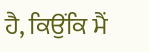ਹੈ, ਕਿਉਂਕਿ ਮੈਂ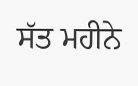ਸੱਤ ਮਹੀਨੇ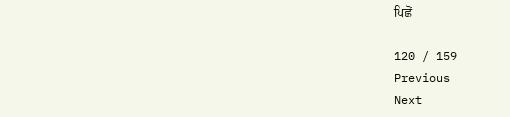ਪਿਛੋਂ

120 / 159
Previous
Next